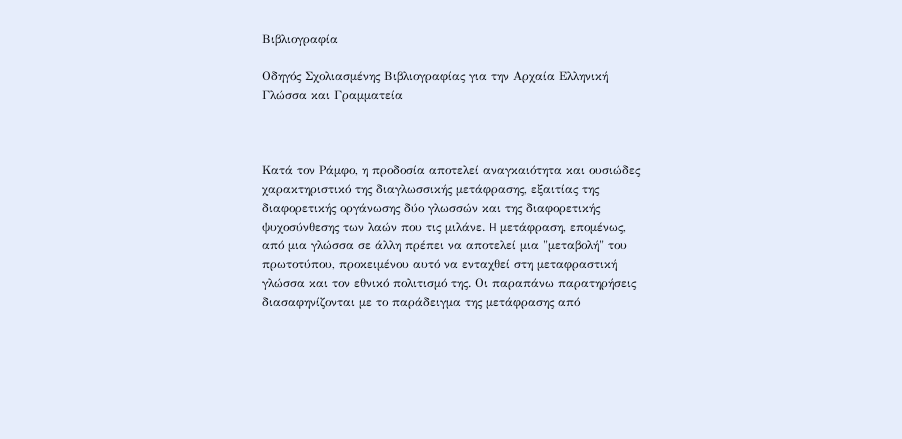Βιβλιογραφία

Οδηγός Σχολιασμένης Βιβλιογραφίας για την Αρχαία Ελληνική Γλώσσα και Γραμματεία



Κατά τον Pάμφο, η προδοσία αποτελεί αναγκαιότητα και ουσιώδες χαρακτηριστικό της διαγλωσσικής μετάφρασης, εξαιτίας της διαφορετικής οργάνωσης δύο γλωσσών και της διαφορετικής ψυχοσύνθεσης των λαών που τις μιλάνε. H μετάφραση, επομένως, από μια γλώσσα σε άλλη πρέπει να αποτελεί μια "μεταβολή" του πρωτοτύπου, προκειμένου αυτό να ενταχθεί στη μεταφραστική γλώσσα και τον εθνικό πολιτισμό της. Οι παραπάνω παρατηρήσεις διασαφηνίζονται με το παράδειγμα της μετάφρασης από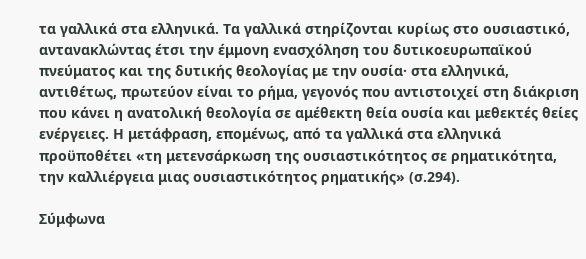τα γαλλικά στα ελληνικά. Tα γαλλικά στηρίζονται κυρίως στο ουσιαστικό, αντανακλώντας έτσι την έμμονη ενασχόληση του δυτικοευρωπαϊκού πνεύματος και της δυτικής θεολογίας με την ουσία· στα ελληνικά, αντιθέτως, πρωτεύον είναι το ρήμα, γεγονός που αντιστοιχεί στη διάκριση που κάνει η ανατολική θεολογία σε αμέθεκτη θεία ουσία και μεθεκτές θείες ενέργειες. Η μετάφραση, επομένως, από τα γαλλικά στα ελληνικά προϋποθέτει «τη μετενσάρκωση της ουσιαστικότητος σε ρηματικότητα, την καλλιέργεια μιας ουσιαστικότητος ρηματικής» (σ.294).

Σύμφωνα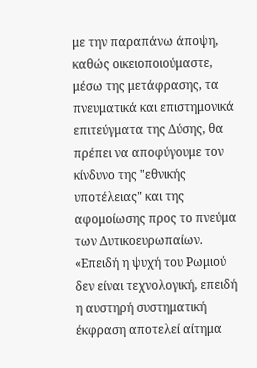με την παραπάνω άποψη, καθώς οικειοποιούμαστε, μέσω της μετάφρασης, τα πνευματικά και επιστημονικά επιτεύγματα της Δύσης, θα πρέπει να αποφύγουμε τον κίνδυνο της "εθνικής υποτέλειας" και της αφομοίωσης προς το πνεύμα των Δυτικοευρωπαίων. «Επειδή η ψυχή του Ρωμιού δεν είναι τεχνολογική, επειδή η αυστηρή συστηματική έκφραση αποτελεί αίτημα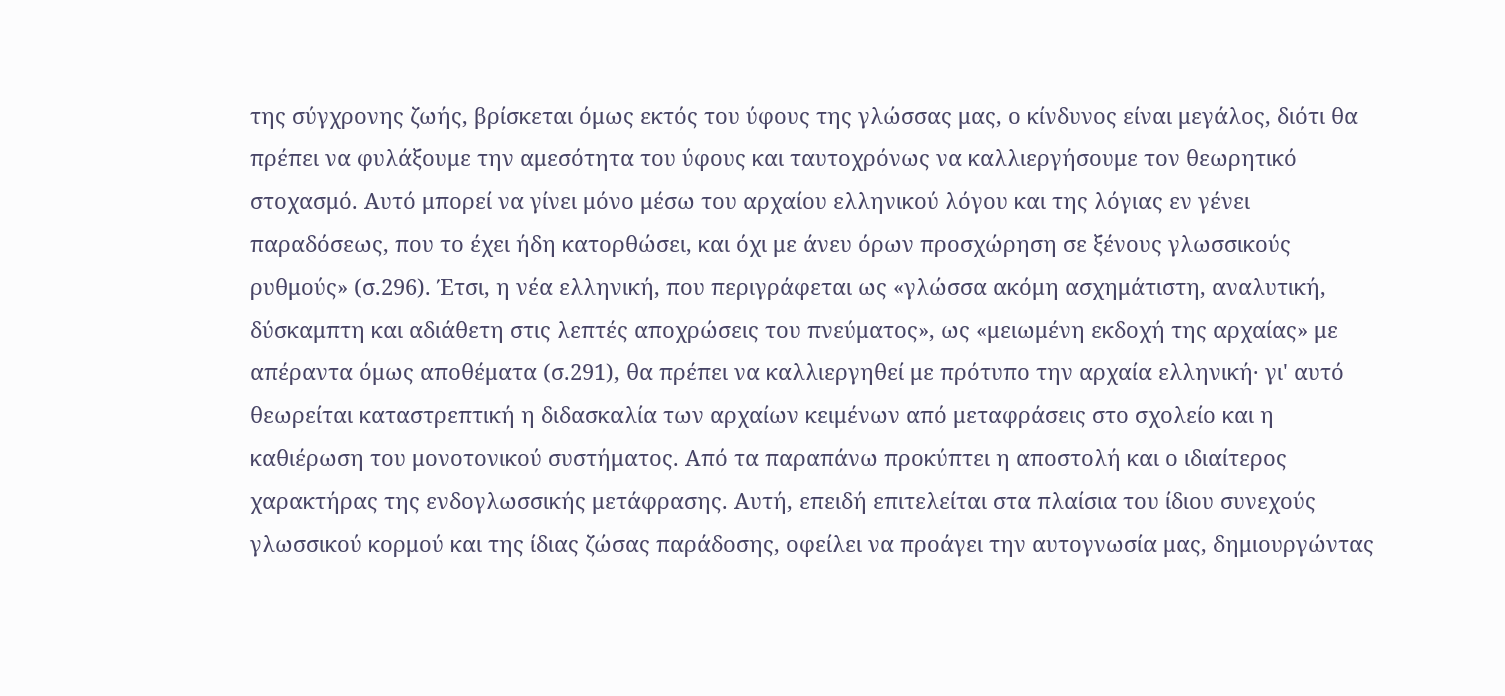της σύγχρονης ζωής, βρίσκεται όμως εκτός του ύφους της γλώσσας μας, ο κίνδυνος είναι μεγάλος, διότι θα πρέπει να φυλάξουμε την αμεσότητα του ύφους και ταυτοχρόνως να καλλιεργήσουμε τον θεωρητικό στοχασμό. Αυτό μπορεί να γίνει μόνο μέσω του αρχαίου ελληνικού λόγου και της λόγιας εν γένει παραδόσεως, που το έχει ήδη κατορθώσει, και όχι με άνευ όρων προσχώρηση σε ξένους γλωσσικούς ρυθμούς» (σ.296). Έτσι, η νέα ελληνική, που περιγράφεται ως «γλώσσα ακόμη ασχημάτιστη, αναλυτική, δύσκαμπτη και αδιάθετη στις λεπτές αποχρώσεις του πνεύματος», ως «μειωμένη εκδοχή της αρχαίας» με απέραντα όμως αποθέματα (σ.291), θα πρέπει να καλλιεργηθεί με πρότυπο την αρχαία ελληνική· γι' αυτό θεωρείται καταστρεπτική η διδασκαλία των αρχαίων κειμένων από μεταφράσεις στο σχολείο και η καθιέρωση του μονοτονικού συστήματος. Από τα παραπάνω προκύπτει η αποστολή και ο ιδιαίτερος χαρακτήρας της ενδογλωσσικής μετάφρασης. Αυτή, επειδή επιτελείται στα πλαίσια του ίδιου συνεχούς γλωσσικού κορμού και της ίδιας ζώσας παράδοσης, οφείλει να προάγει την αυτογνωσία μας, δημιουργώντας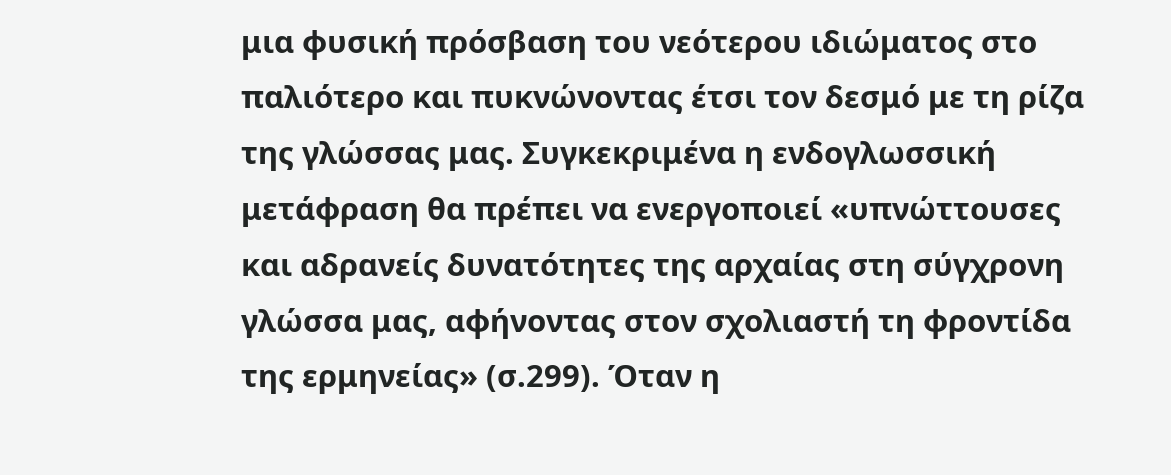μια φυσική πρόσβαση του νεότερου ιδιώματος στο παλιότερο και πυκνώνοντας έτσι τον δεσμό με τη ρίζα της γλώσσας μας. Συγκεκριμένα η ενδογλωσσική μετάφραση θα πρέπει να ενεργοποιεί «υπνώττουσες και αδρανείς δυνατότητες της αρχαίας στη σύγχρονη γλώσσα μας, αφήνοντας στον σχολιαστή τη φροντίδα της ερμηνείας» (σ.299). Όταν η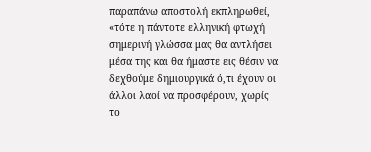παραπάνω αποστολή εκπληρωθεί, «τότε η πάντοτε ελληνική φτωχή σημερινή γλώσσα μας θα αντλήσει μέσα της και θα ήμαστε εις θέσιν να δεχθούμε δημιουργικά ό,τι έχουν οι άλλοι λαοί να προσφέρουν, χωρίς το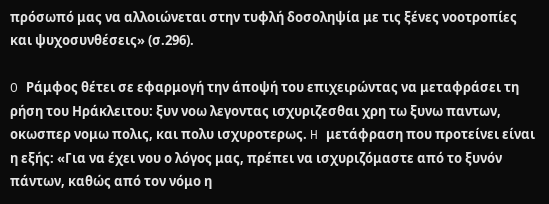πρόσωπό μας να αλλοιώνεται στην τυφλή δοσοληψία με τις ξένες νοοτροπίες και ψυχοσυνθέσεις» (σ.296).

O Ράμφος θέτει σε εφαρμογή την άποψή του επιχειρώντας να μεταφράσει τη ρήση του Hράκλειτου: ξυν νοω λεγοντας ισχυριζεσθαι χρη τω ξυνω παντων, οκωσπερ νομω πολις, και πολυ ισχυροτερως. H μετάφραση που προτείνει είναι η εξής: «Για να έχει νου ο λόγος μας, πρέπει να ισχυριζόμαστε από το ξυνόν πάντων, καθώς από τον νόμο η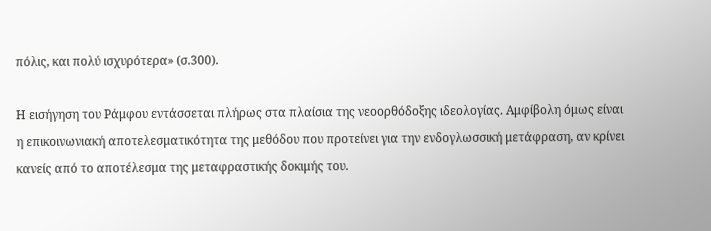πόλις, και πολύ ισχυρότερα» (σ.300).

Η εισήγηση του Pάμφου εντάσσεται πλήρως στα πλαίσια της νεοορθόδοξης ιδεολογίας. Αμφίβολη όμως είναι η επικοινωνιακή αποτελεσματικότητα της μεθόδου που προτείνει για την ενδογλωσσική μετάφραση, αν κρίνει κανείς από το αποτέλεσμα της μεταφραστικής δοκιμής του.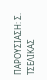ΠΑΡΟΥΣΙΑΣΗ: Σ. ΤΣΕΛΙΚΑΣ